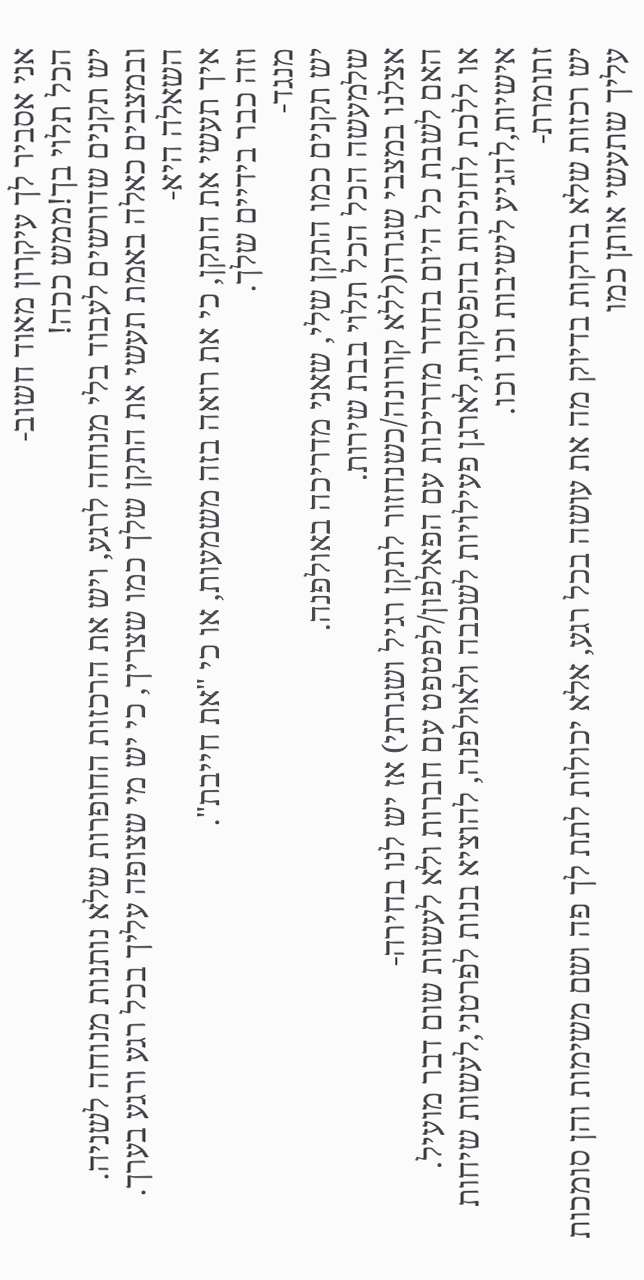אני אסביר לך עיקרון מאוד חשוב-
הכל תלוי בך!ממש ככה!
יש תקנים שדורשים לעבוד בלי מנוחה לרגע, ויש את הרכזות החופרות שלא נותנות מנוחה לשניה.
ובמצבים כאלה באמת תעשי את התקן שלך כמו שצריך, כי יש מי שצופה עליך בכל רגע ורגע בערך.
השאלה היא-
איך תעשי את התקן, כי את רואה בזה משמעות, או כי "את חייבת".
וזה כבר בידיים שלך.
מנגד-
יש תקנים כמו התקן שלי, שאני מדריכה באולפנה.
שלמעשה הכל הכל תלוי בבת שירות.
אצלנו במצבי שגרה(ללא קורונה/כשנחזור לתקן רגיל ושגרתי) אז יש לנו בחירה-
האם לשבת כל היום בחדר מדריכות עם הפאלפון/לפטפט עם חברות ולא לעשות שום דבר מועיל.
או ללכת לחניכות בהפסקות,לארגן פעילויות לשכבה ולאולפנה, להוציא בנות לפרטני,לעשות שיחות אישיות,להגיע לישיבות וכו וכו.
זתומרת-
יש רכזות שלא בודקות בדיוק מה את עושה בכל רגע, אלא יכולות לתת לך פה ושם משימות והן סומכות עליך שתעשי אותן כמו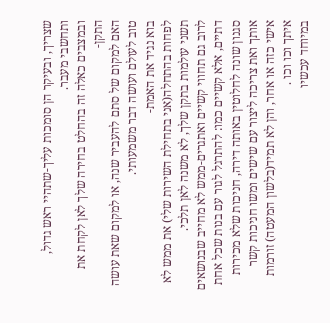שצריך, ובעיקר הן סומכות עליך-שתהיי ראש גדול, ותחשבי מעבר.
ובמצבים כאלה זה בהחלט בחירה שלך לאן לקחת את התקן-
האם למקום של סתם להעביר שנה, או למקום שאת עושה טוב לעולם ועושה דבר משמעותי.
בוא נגיד את האמת-
לפחות בהתחלה(אני בתחילת השירות שלי) את ממש לא תשני עולמות בתקן שלך, לא משנה לאן תלכי.
לרוב גם תחווי קשיים ואתגרים-ממש לא מחייב שבנושאים דתיים, אלא קשיים כמו: להתרגל לגור עם בנות שכל אחת סגנון שונה לחלוטין באותה דירה, חניכות שלא מכירות אותך ואת צריכה ליצור עם שישים ומשו חניכות קשר אישי כזה או אחר, והן לא תמיד(בלשון המעטה) זורמות איתך וכו וכו .
במיוחד עכשיו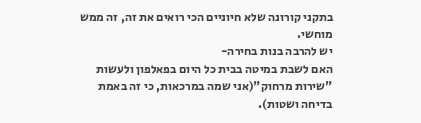בתקני קורונה שלא חיוניים הכי רואים את זה, זה ממש מוחשי.
יש להרבה בנות בחירה-
האם לשבת במיטה בבית כל היום בפאלפון ולעשות "שירות מרחוק"(אני שמה במרכאות, כי זה באמת בדיחה ושטות).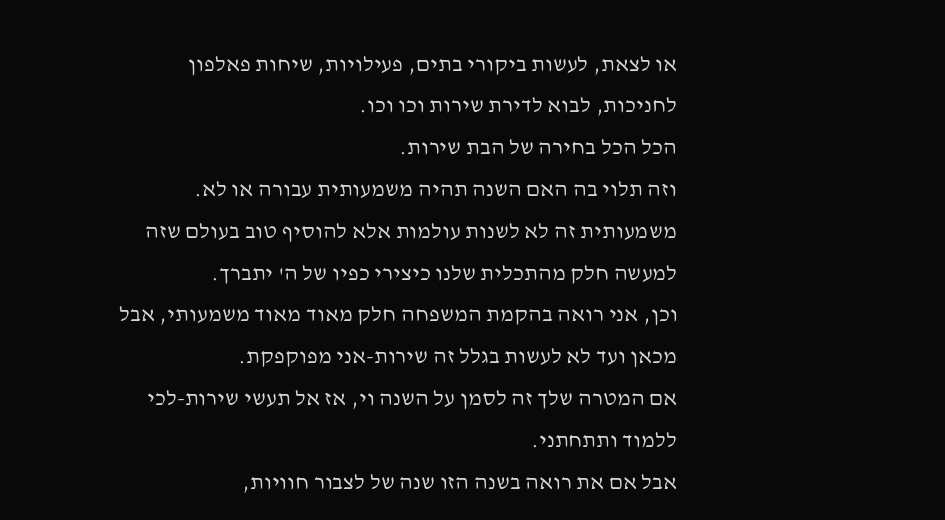או לצאת, לעשות ביקורי בתים, פעילויות, שיחות פאלפון לחניכות, לבוא לדירת שירות וכו וכו.
הכל הכל בחירה של הבת שירות.
וזה תלוי בה האם השנה תהיה משמעותית עבורה או לא.
משמעותית זה לא לשנות עולמות אלא להוסיף טוב בעולם שזה למעשה חלק מהתכלית שלנו כיצירי כפיו של ה' יתברך.
וכן, אני רואה בהקמת המשפחה חלק מאוד מאוד משמעותי, אבל מכאן ועד לא לעשות בגלל זה שירות-אני מפוקפקת.
אם המטרה שלך זה לסמן על השנה וי, אז אל תעשי שירות-לכי ללמוד ותתחתני.
אבל אם את רואה בשנה הזו שנה של לצבור חוויות,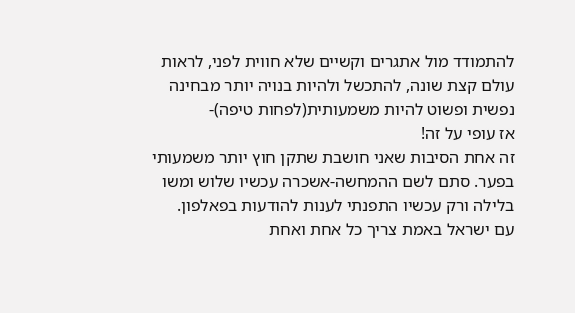להתמודד מול אתגרים וקשיים שלא חווית לפני, לראות עולם קצת שונה, להתכשל ולהיות בנויה יותר מבחינה נפשית ופשוט להיות משמעותית(לפחות טיפה)-
אז עופי על זה!
זה אחת הסיבות שאני חושבת שתקן חוץ יותר משמעותי בפער. סתם לשם ההמחשה-אשכרה עכשיו שלוש ומשו בלילה ורק עכשיו התפנתי לענות להודעות בפאלפון.
עם ישראל באמת צריך כל אחת ואחת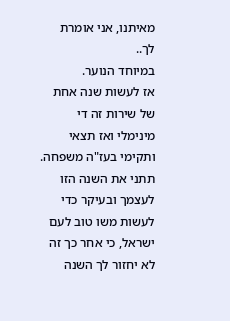מאיתנו, אני אומרת לך..
במיוחד הנוער.
אז לעשות שנה אחת של שירות זה די מינימלי ואז תצאי ותקימי בעז"ה משפחה.
תתני את השנה הזו לעצמך ובעיקר כדי לעשות משו טוב לעם ישראל, כי אחר כך זה לא יחזור לך השנה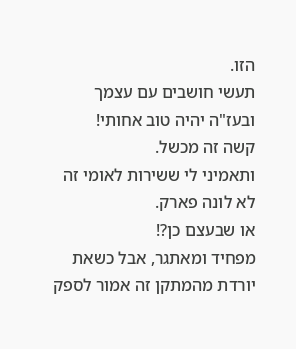הזו.
תעשי חושבים עם עצמך ובעז"ה יהיה טוב אחותי!
קשה זה מכשל.
ותאמיני לי ששירות לאומי זה לא לונה פארק.
או שבעצם כן?!
מפחיד ומאתגר, אבל כשאת יורדת מהמתקן זה אמור לספק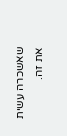שאשכרה עשית את זה.